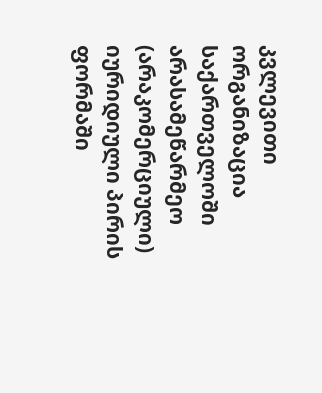კვლევითი ორგანიზაცია საქართველოში არასამეწარმეო (არაკომერციული) იურიდიული პირის ფორმაში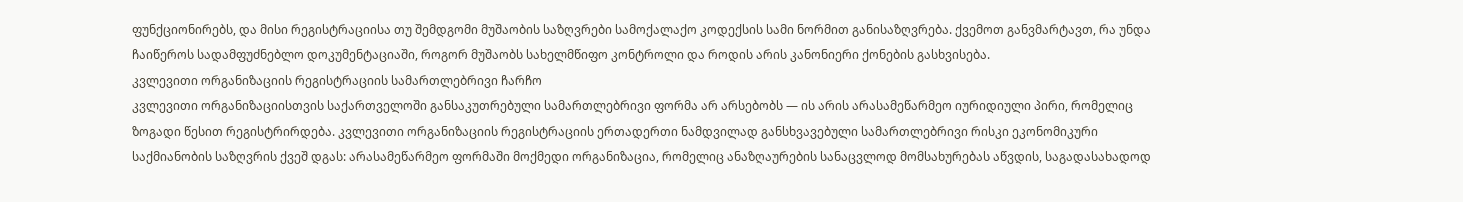ფუნქციონირებს, და მისი რეგისტრაციისა თუ შემდგომი მუშაობის საზღვრები სამოქალაქო კოდექსის სამი ნორმით განისაზღვრება. ქვემოთ განვმარტავთ, რა უნდა ჩაიწეროს სადამფუძნებლო დოკუმენტაციაში, როგორ მუშაობს სახელმწიფო კონტროლი და როდის არის კანონიერი ქონების გასხვისება.
კვლევითი ორგანიზაციის რეგისტრაციის სამართლებრივი ჩარჩო
კვლევითი ორგანიზაციისთვის საქართველოში განსაკუთრებული სამართლებრივი ფორმა არ არსებობს — ის არის არასამეწარმეო იურიდიული პირი, რომელიც ზოგადი წესით რეგისტრირდება. კვლევითი ორგანიზაციის რეგისტრაციის ერთადერთი ნამდვილად განსხვავებული სამართლებრივი რისკი ეკონომიკური საქმიანობის საზღვრის ქვეშ დგას: არასამეწარმეო ფორმაში მოქმედი ორგანიზაცია, რომელიც ანაზღაურების სანაცვლოდ მომსახურებას აწვდის, საგადასახადოდ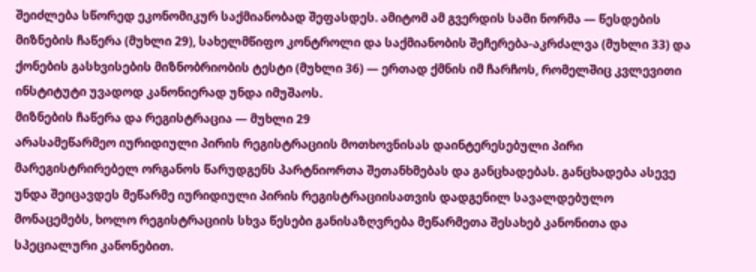შეიძლება სწორედ ეკონომიკურ საქმიანობად შეფასდეს. ამიტომ ამ გვერდის სამი ნორმა — წესდების მიზნების ჩაწერა (მუხლი 29), სახელმწიფო კონტროლი და საქმიანობის შეჩერება-აკრძალვა (მუხლი 33) და ქონების გასხვისების მიზნობრიობის ტესტი (მუხლი 36) — ერთად ქმნის იმ ჩარჩოს, რომელშიც კვლევითი ინსტიტუტი უვადოდ კანონიერად უნდა იმუშაოს.
მიზნების ჩაწერა და რეგისტრაცია — მუხლი 29
არასამეწარმეო იურიდიული პირის რეგისტრაციის მოთხოვნისას დაინტერესებული პირი მარეგისტრირებელ ორგანოს წარუდგენს პარტნიორთა შეთანხმებას და განცხადებას. განცხადება ასევე უნდა შეიცავდეს მეწარმე იურიდიული პირის რეგისტრაციისათვის დადგენილ სავალდებულო მონაცემებს, ხოლო რეგისტრაციის სხვა წესები განისაზღვრება მეწარმეთა შესახებ კანონითა და სპეციალური კანონებით.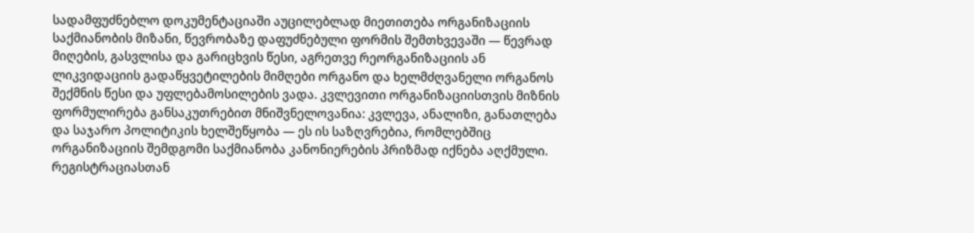სადამფუძნებლო დოკუმენტაციაში აუცილებლად მიეთითება ორგანიზაციის საქმიანობის მიზანი, წევრობაზე დაფუძნებული ფორმის შემთხვევაში — წევრად მიღების, გასვლისა და გარიცხვის წესი, აგრეთვე რეორგანიზაციის ან ლიკვიდაციის გადაწყვეტილების მიმღები ორგანო და ხელმძღვანელი ორგანოს შექმნის წესი და უფლებამოსილების ვადა. კვლევითი ორგანიზაციისთვის მიზნის ფორმულირება განსაკუთრებით მნიშვნელოვანია: კვლევა, ანალიზი, განათლება და საჯარო პოლიტიკის ხელშეწყობა — ეს ის საზღვრებია, რომლებშიც ორგანიზაციის შემდგომი საქმიანობა კანონიერების პრიზმად იქნება აღქმული. რეგისტრაციასთან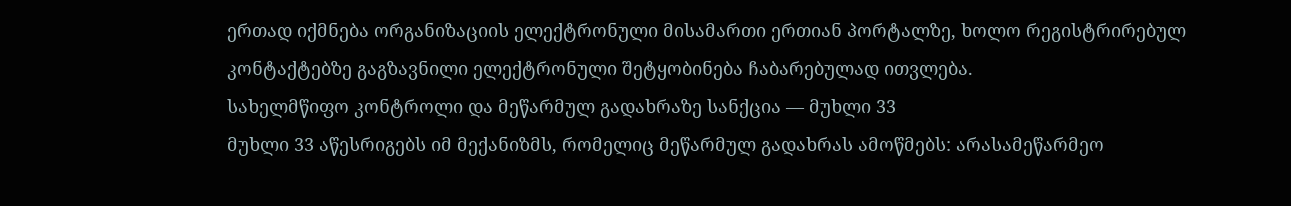ერთად იქმნება ორგანიზაციის ელექტრონული მისამართი ერთიან პორტალზე, ხოლო რეგისტრირებულ კონტაქტებზე გაგზავნილი ელექტრონული შეტყობინება ჩაბარებულად ითვლება.
სახელმწიფო კონტროლი და მეწარმულ გადახრაზე სანქცია — მუხლი 33
მუხლი 33 აწესრიგებს იმ მექანიზმს, რომელიც მეწარმულ გადახრას ამოწმებს: არასამეწარმეო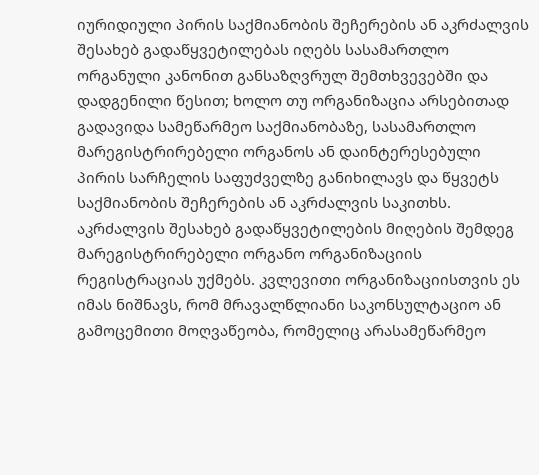იურიდიული პირის საქმიანობის შეჩერების ან აკრძალვის შესახებ გადაწყვეტილებას იღებს სასამართლო ორგანული კანონით განსაზღვრულ შემთხვევებში და დადგენილი წესით; ხოლო თუ ორგანიზაცია არსებითად გადავიდა სამეწარმეო საქმიანობაზე, სასამართლო მარეგისტრირებელი ორგანოს ან დაინტერესებული პირის სარჩელის საფუძველზე განიხილავს და წყვეტს საქმიანობის შეჩერების ან აკრძალვის საკითხს. აკრძალვის შესახებ გადაწყვეტილების მიღების შემდეგ მარეგისტრირებელი ორგანო ორგანიზაციის რეგისტრაციას უქმებს. კვლევითი ორგანიზაციისთვის ეს იმას ნიშნავს, რომ მრავალწლიანი საკონსულტაციო ან გამოცემითი მოღვაწეობა, რომელიც არასამეწარმეო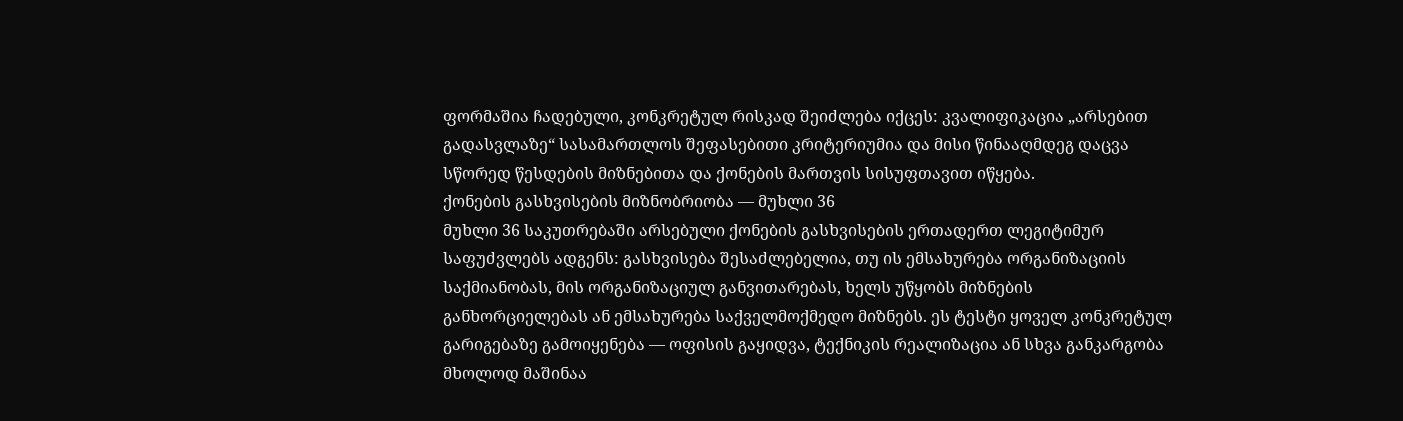ფორმაშია ჩადებული, კონკრეტულ რისკად შეიძლება იქცეს: კვალიფიკაცია „არსებით გადასვლაზე“ სასამართლოს შეფასებითი კრიტერიუმია და მისი წინააღმდეგ დაცვა სწორედ წესდების მიზნებითა და ქონების მართვის სისუფთავით იწყება.
ქონების გასხვისების მიზნობრიობა — მუხლი 36
მუხლი 36 საკუთრებაში არსებული ქონების გასხვისების ერთადერთ ლეგიტიმურ საფუძვლებს ადგენს: გასხვისება შესაძლებელია, თუ ის ემსახურება ორგანიზაციის საქმიანობას, მის ორგანიზაციულ განვითარებას, ხელს უწყობს მიზნების განხორციელებას ან ემსახურება საქველმოქმედო მიზნებს. ეს ტესტი ყოველ კონკრეტულ გარიგებაზე გამოიყენება — ოფისის გაყიდვა, ტექნიკის რეალიზაცია ან სხვა განკარგობა მხოლოდ მაშინაა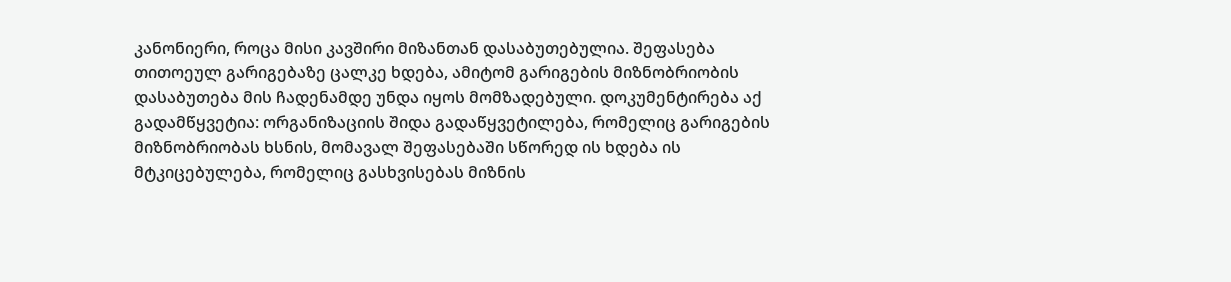კანონიერი, როცა მისი კავშირი მიზანთან დასაბუთებულია. შეფასება თითოეულ გარიგებაზე ცალკე ხდება, ამიტომ გარიგების მიზნობრიობის დასაბუთება მის ჩადენამდე უნდა იყოს მომზადებული. დოკუმენტირება აქ გადამწყვეტია: ორგანიზაციის შიდა გადაწყვეტილება, რომელიც გარიგების მიზნობრიობას ხსნის, მომავალ შეფასებაში სწორედ ის ხდება ის მტკიცებულება, რომელიც გასხვისებას მიზნის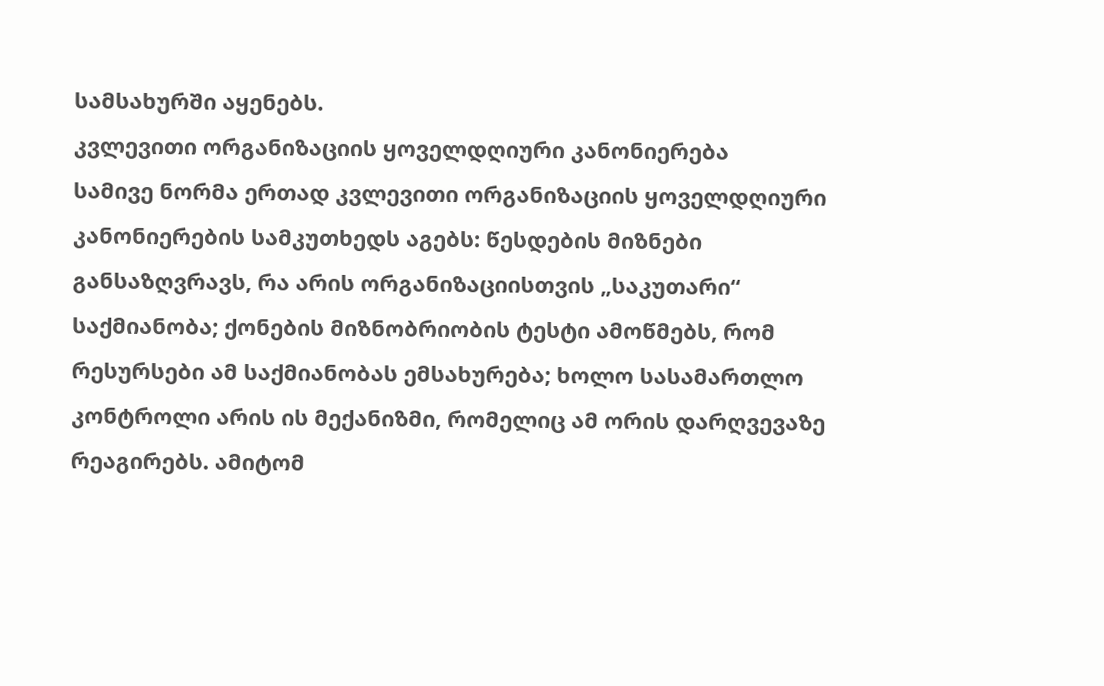სამსახურში აყენებს.
კვლევითი ორგანიზაციის ყოველდღიური კანონიერება
სამივე ნორმა ერთად კვლევითი ორგანიზაციის ყოველდღიური კანონიერების სამკუთხედს აგებს: წესდების მიზნები განსაზღვრავს, რა არის ორგანიზაციისთვის „საკუთარი“ საქმიანობა; ქონების მიზნობრიობის ტესტი ამოწმებს, რომ რესურსები ამ საქმიანობას ემსახურება; ხოლო სასამართლო კონტროლი არის ის მექანიზმი, რომელიც ამ ორის დარღვევაზე რეაგირებს. ამიტომ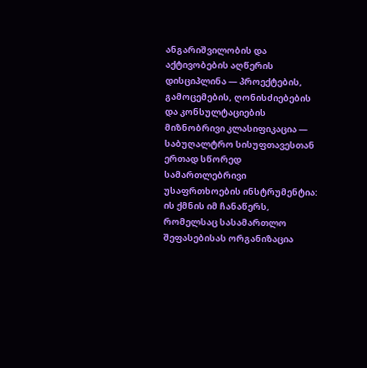ანგარიშვილობის და აქტივობების აღწერის დისციპლინა — პროექტების, გამოცემების, ღონისძიებების და კონსულტაციების მიზნობრივი კლასიფიკაცია — საბუღალტრო სისუფთავესთან ერთად სწორედ სამართლებრივი უსაფრთხოების ინსტრუმენტია: ის ქმნის იმ ჩანაწერს, რომელსაც სასამართლო შეფასებისას ორგანიზაცია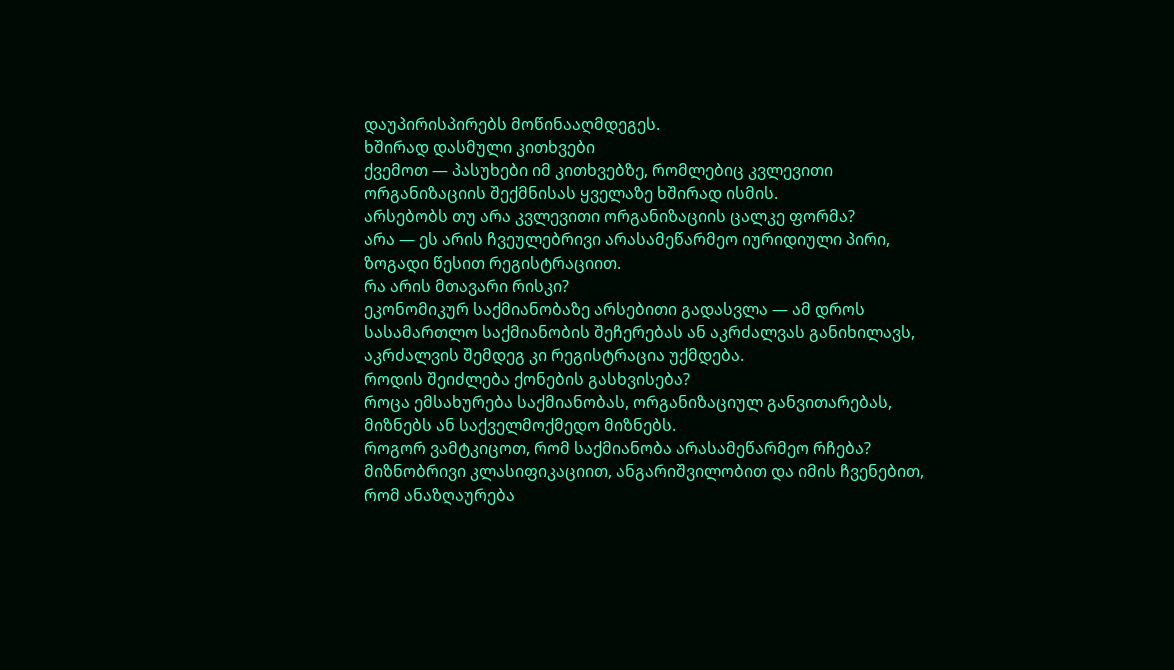დაუპირისპირებს მოწინააღმდეგეს.
ხშირად დასმული კითხვები
ქვემოთ — პასუხები იმ კითხვებზე, რომლებიც კვლევითი ორგანიზაციის შექმნისას ყველაზე ხშირად ისმის.
არსებობს თუ არა კვლევითი ორგანიზაციის ცალკე ფორმა?
არა — ეს არის ჩვეულებრივი არასამეწარმეო იურიდიული პირი, ზოგადი წესით რეგისტრაციით.
რა არის მთავარი რისკი?
ეკონომიკურ საქმიანობაზე არსებითი გადასვლა — ამ დროს სასამართლო საქმიანობის შეჩერებას ან აკრძალვას განიხილავს, აკრძალვის შემდეგ კი რეგისტრაცია უქმდება.
როდის შეიძლება ქონების გასხვისება?
როცა ემსახურება საქმიანობას, ორგანიზაციულ განვითარებას, მიზნებს ან საქველმოქმედო მიზნებს.
როგორ ვამტკიცოთ, რომ საქმიანობა არასამეწარმეო რჩება?
მიზნობრივი კლასიფიკაციით, ანგარიშვილობით და იმის ჩვენებით, რომ ანაზღაურება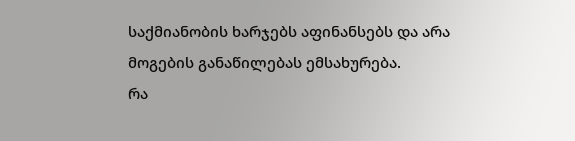საქმიანობის ხარჯებს აფინანსებს და არა მოგების განაწილებას ემსახურება.
რა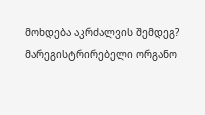მოხდება აკრძალვის შემდეგ?
მარეგისტრირებელი ორგანო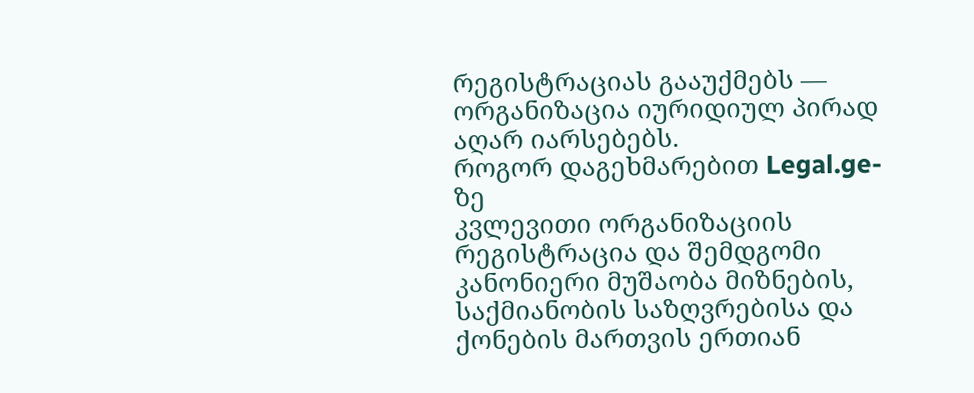რეგისტრაციას გააუქმებს — ორგანიზაცია იურიდიულ პირად აღარ იარსებებს.
როგორ დაგეხმარებით Legal.ge-ზე
კვლევითი ორგანიზაციის რეგისტრაცია და შემდგომი კანონიერი მუშაობა მიზნების, საქმიანობის საზღვრებისა და ქონების მართვის ერთიან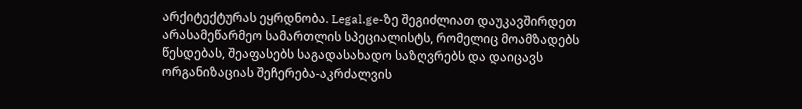არქიტექტურას ეყრდნობა. Legal.ge-ზე შეგიძლიათ დაუკავშირდეთ არასამეწარმეო სამართლის სპეციალისტს, რომელიც მოამზადებს წესდებას, შეაფასებს საგადასახადო საზღვრებს და დაიცავს ორგანიზაციას შეჩერება-აკრძალვის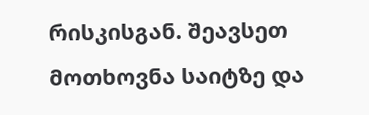რისკისგან. შეავსეთ მოთხოვნა საიტზე და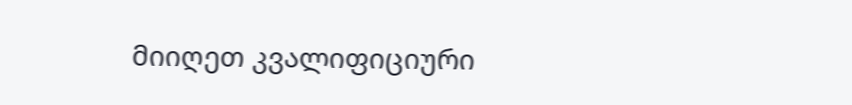მიიღეთ კვალიფიციური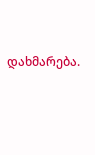დახმარება.